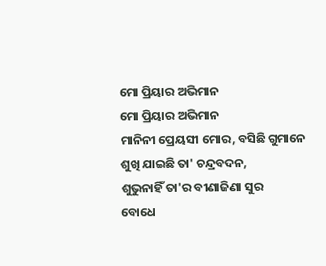ମୋ ପ୍ରିୟାର ଅଭିମାନ
ମୋ ପ୍ରିୟାର ଅଭିମାନ
ମାନିନୀ ପ୍ରେୟସୀ ମୋର, ବସିଛି ଗୁମାନେ
ଶୁଖି ଯାଇଛି ତା' ଚନ୍ଦ୍ରବଦନ,
ଶୁଭୁନାହିଁ ତା'ର ବୀଣାଜିଣା ସୁର
ବୋଧେ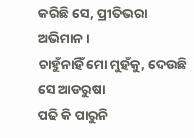କରିଛି ସେ, ପ୍ରୀତିଭରା ଅଭିମାନ ।
ଚାହୁଁନାହିଁ ମୋ ମୁହଁକୁ, ଦେଉଛି ସେ ଆଡରୁଷା
ପଢି କି ପାରୁନି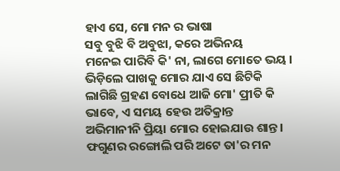ହାଏ ସେ, ମୋ ମନ ର ଭାଷା
ସବୁ ବୁଝି ବି ଅବୁଝା, କରେ ଅଭିନୟ
ମନେଇ ପାରିବି କି' ନା, ଲାଗେ ମୋତେ ଭୟ ।
ଭିଡ଼ିଲେ ପାଖକୁ ମୋର ଯାଏ ସେ ଛିଟିକି
ଲାଗିଛି ଗ୍ରହଣ ବୋଧେ ଆଜି ମୋ' ପ୍ରୀତି କି
ଭାବେ, ଏ ସମୟ ହେଉ ଅତିକ୍ରାନ୍ତ
ଅଭିମାନୀନି ପ୍ରିୟା ମୋର ହୋଇଯାଉ ଶାନ୍ତ ।
ଫଗୁଣର ରଙ୍ଗୋଲି ପରି ଅଟେ ତା'ର ମନ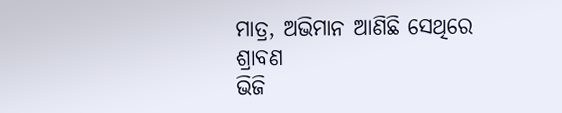ମାତ୍ର, ଅଭିମାନ ଆଣିଛି ସେଥିରେ ଶ୍ରାବଣ
ଭିଜି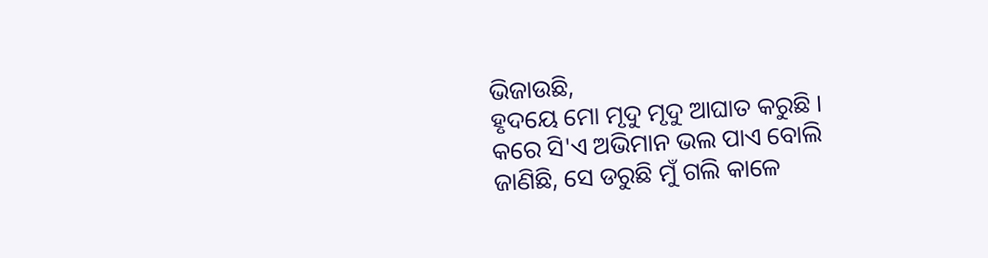ଭିଜାଉଛି,
ହୃଦୟେ ମୋ ମୃଦୁ ମୃଦୁ ଆଘାତ କରୁଛି ।
କରେ ସି'ଏ ଅଭିମାନ ଭଲ ପାଏ ବୋଲି
ଜାଣିଛି, ସେ ଡରୁଛି ମୁଁ ଗଲି କାଳେ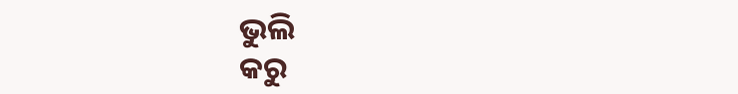ଭୁଲି
କରୁ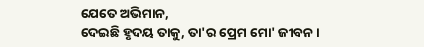ଯେତେ ଅଭିମାନ,
ଦେଇଛି ହୃଦୟ ତାକୁ, ତା'ର ପ୍ରେମ ମୋ' ଜୀବନ ।